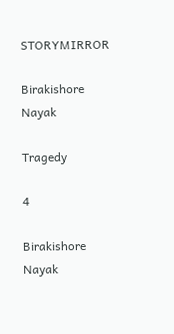STORYMIRROR

Birakishore Nayak

Tragedy

4

Birakishore Nayak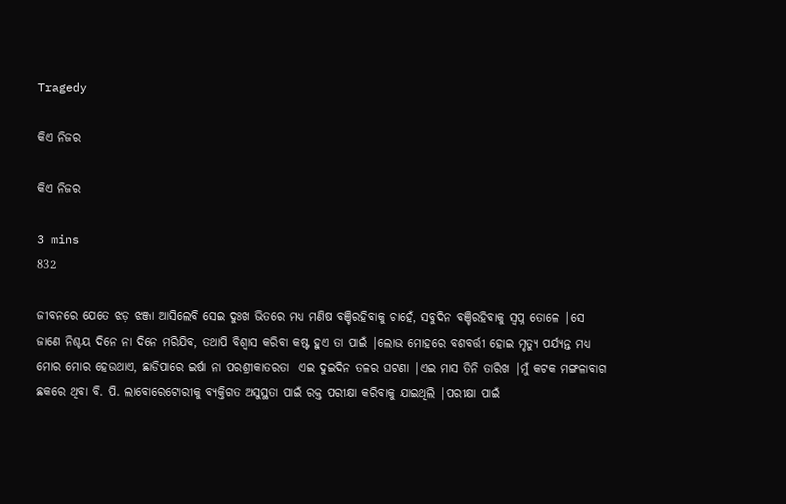Tragedy

କିଏ ନିଜର

କିଏ ନିଜର

3 mins
832

ଜୀବନରେ ଯେତେ ଝଡ଼ ଝଞ୍ଜା ଆସିଲେବି ସେଇ ଦୁଃଖ ଭିତରେ ମଧ୍ୟ ମଣିଷ ବଞ୍ଚିରହିବାକୁ ଚାହେଁ, ସବୁଦିନ ବଞ୍ଚିରହିବାକୁ ସ୍ବପ୍ନ ତୋଳେ |ସେ ଜାଣେ ନିଶ୍ଚୟ ଦିନେ ନା ଦିନେ ମରିଯିବ, ତଥାପି ବିଶ୍ୱାସ କରିବା କଷ୍ଟ ହୁଏ ତା ପାଇଁ |ଲୋଭ ମୋହରେ ବଶବର୍ତ୍ତୀ ହୋଇ ମୃତ୍ୟୁ ପର୍ଯ୍ୟନ୍ତ ମଧ୍ୟ ମୋର ମୋର ହେଉଥାଏ, ଛାଡିପାରେ ଇର୍ଷା ନା ପରଶ୍ରୀକାତରତା  ଏଇ ଦୁଇଦିନ ତଳର ଘଟଣା |ଏଇ ମାସ ତିନି ତାରିଖ |ମୁଁ କଟକ ମଙ୍ଗଳାବାଗ ଛକରେ ଥିବା ବି. ପି. ଲାବୋରେଟୋରୀକୁ ବ୍ୟକ୍ତିଗତ ଅସୁସ୍ଥତା ପାଇଁ ରକ୍ତ ପରୀକ୍ଷା କରିବାକୁ ଯାଇଥିଲି |ପରୀକ୍ଷା ପାଇଁ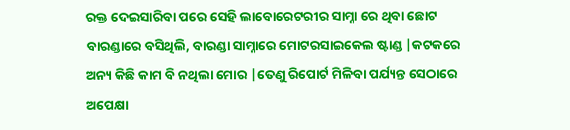ରକ୍ତ ଦେଇସାରିବା ପରେ ସେହି ଲାବୋରେଟରୀର ସାମ୍ନା ରେ ଥିବା ଛୋଟ ବାରଣ୍ଡାରେ ବସିଥିଲି, ବାରଣ୍ଡା ସାମ୍ନାରେ ମୋଟରସାଇକେଲ ଷ୍ଟାଣ୍ଡ |କଟକରେ ଅନ୍ୟ କିଛି କାମ ବି ନଥିଲା ମୋର |ତେଣୁ ରିପୋର୍ଟ ମିଳିବା ପର୍ଯ୍ୟନ୍ତ ସେଠାରେ ଅପେକ୍ଷା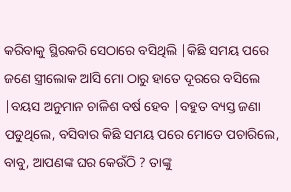କରିବାକୁ ସ୍ଥିରକରି ସେଠାରେ ବସିଥିଲି |କିଛି ସମୟ ପରେ ଜଣେ ସ୍ତ୍ରୀଲୋକ ଅlସି ମୋ ଠାରୁ ହାତେ ଦୂରରେ ବସିଲେ |ବୟସ ଅନୁମାନ ଚାଳିଶ ବର୍ଷ ହେବ |ବହୁତ ବ୍ୟସ୍ତ ଜଣା ପଡୁଥିଲେ, ବସିବାର କିଛି ସମୟ ପରେ ମୋତେ ପଚାରିଲେ, ବାବୁ, ଆପଣଙ୍କ ଘର କେଉଁଠି ? ତାଙ୍କୁ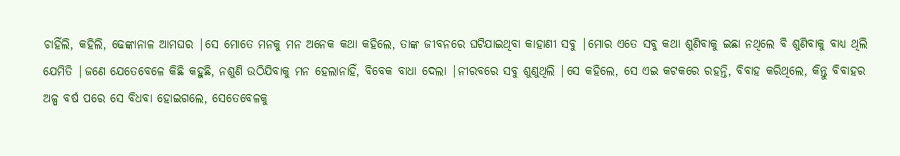ଚାହିଁଲି, କହିଲି, ଢେଙ୍କାନାଳ ଆମଘର |ସେ ମୋତେ ମନକୁ ମନ ଅନେକ କଥା କହିଲେ, ତାଙ୍କ ଜୀବନରେ ଘଟିଯାଇଥିବା କାହାଣୀ ସବୁ |ମୋର ଏତେ ସବୁ କଥା ଶୁଣିବାକୁ ଇଛା ନଥିଲେ ବି ଶୁଣିବାକୁ ବାଧ୍ୟ ଥିଲି ଯେମିତି |ଜଣେ ଯେତେବେଳେ କିଛି କହୁଛି, ନଶୁଣି ଉଠିଯିବାକୁ ମନ ହେଲାନାହିଁ, ବିବେକ ବାଧା ଦେଲା |ନୀରବରେ ସବୁ ଶୁଣୁଥିଲି |ସେ କହିଲେ, ସେ ଏଇ କଟକରେ ରହନ୍ତି, ବିବାହ କରିଥିଲେ, କିନ୍ତୁ ବିବାହର ଅଳ୍ପ ବର୍ଷ ପରେ ସେ ବିଧବା ହୋଇଗଲେ, ସେତେବେଳକୁ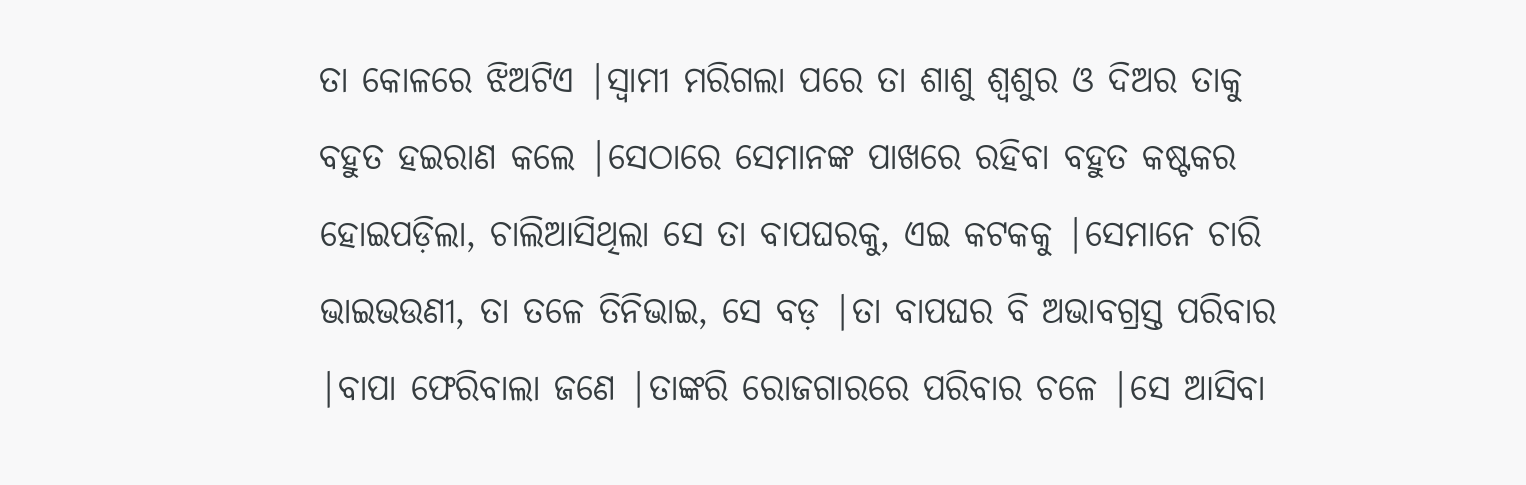ତା କୋଳରେ ଝିଅଟିଏ |ସ୍ୱାମୀ ମରିଗଲା ପରେ ତା ଶାଶୁ ଶ୍ୱଶୁର ଓ ଦିଅର ତାକୁ ବହୁତ ହଇରାଣ କଲେ |ସେଠାରେ ସେମାନଙ୍କ ପାଖରେ ରହିବା ବହୁତ କଷ୍ଟକର ହୋଇପଡ଼ିଲା, ଚାଲିଆସିଥିଲା ସେ ତା ବାପଘରକୁ, ଏଇ କଟକକୁ |ସେମାନେ ଚାରି ଭାଇଭଉଣୀ, ତା ତଳେ ତିନିଭାଇ, ସେ ବଡ଼ |ତା ବାପଘର ବି ଅଭାବଗ୍ରସ୍ତ ପରିବାର |ବାପା ଫେରିବାଲା ଜଣେ |ତାଙ୍କରି ରୋଜଗାରରେ ପରିବାର ଚଳେ |ସେ ଆସିବା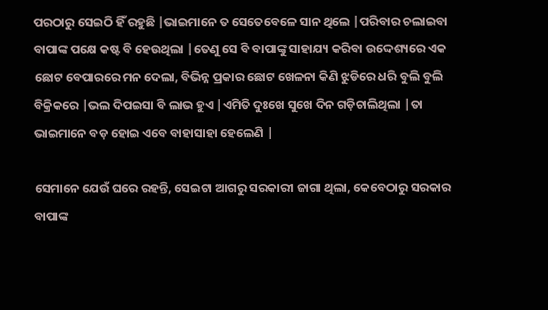ପରଠାରୁ ସେଇଠି ହିଁ ରହୁଛି |ଭାଇମାନେ ତ ସେତେବେଳେ ସାନ ଥିଲେ |ପରିବାର ଚଲାଇବା ବାପାଙ୍କ ପକ୍ଷେ କଷ୍ଟ ବି ହେଉଥିଲା |ତେଣୁ ସେ ବି ବାପାଙ୍କୁ ସାହାଯ୍ୟ କରିବା ଉଦ୍ଦେଶ୍ୟରେ ଏକ ଛୋଟ ବେପାରରେ ମନ ଦେଲା, ବିଭିନ୍ନ ପ୍ରକାର ଛୋଟ ଖେଳନା କିଣି ଝୁଡିରେ ଧରି ବୁଲି ବୁଲି ବିକ୍ରିକରେ |ଭଲ ଦିପଇସା ବି ଲାଭ ହୁଏ |ଏମିତି ଦୁଃଖେ ସୁଖେ ଦିନ ଗଡ଼ିଚାଲିଥିଲା |ତା ଭାଇମାନେ ବଡ଼ ହୋଇ ଏବେ ବାହାସାହା ହେଲେଣି |

ସେମାନେ ଯେଉଁ ଘରେ ରହନ୍ତି, ସେଇଟା ଆଗରୁ ସରକାରୀ ଜାଗା ଥିଲା, କେବେଠାରୁ ସରକାର ବାପାଙ୍କ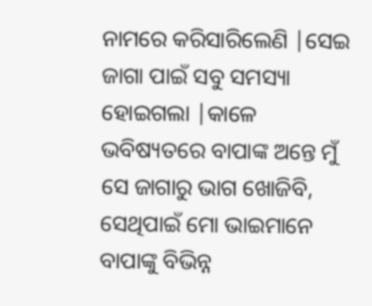ନାମରେ କରିସାରିଲେଣି |ସେଇ ଜାଗା ପାଇଁ ସବୁ ସମସ୍ୟା ହୋଇଗଲା |କାଳେ ଭବିଷ୍ୟତରେ ବାପାଙ୍କ ଅନ୍ତେ ମୁଁ ସେ ଜାଗାରୁ ଭାଗ ଖୋଜିବି, ସେଥିପାଇଁ ମୋ ଭାଇମାନେ ବାପାଙ୍କୁ ବିଭିନ୍ନ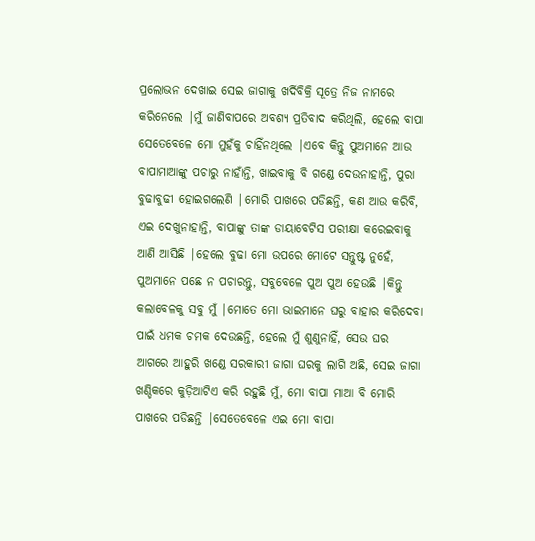ପ୍ରଲୋଭନ ଦେଖାଇ ସେଇ ଜାଗାକୁ ଖର୍ଦିବିକ୍ରି ସୂତ୍ରେ ନିଜ ନାମରେ କରିନେଲେ |ମୁଁ ଜାଣିବାପରେ ଅବଶ୍ୟ ପ୍ରତିବାଦ କରିଥିଲି, ହେଲେ ବାପା ସେତେବେଳେ ମୋ ମୁହଁକୁ ଚାହିଁନଥିଲେ |ଏବେ କିନ୍ତୁ ପୁଅମାନେ ଆଉ ବାପାମାଆଙ୍କୁ ପଚାରୁ ନାହାଁନ୍ତି, ଖାଇବାକୁ ବି ଗଣ୍ଡେ ଦେଉନାହାନ୍ତି, ପୁରା ବୁଢାବୁଢୀ ହୋଇଗଲେଣି |ମୋରି ପାଖରେ ପଡିଛନ୍ତି, କଣ ଆଉ କରିବି, ଏଇ ଦେଖୁନାହାନ୍ତି, ବାପାଙ୍କୁ ତାଙ୍କ ଡାୟାବେଟିସ ପରୀକ୍ଷା କରେଇବାକୁ ଆଣି ଆସିଛି |ହେଲେ ବୁଢା ମୋ ଉପରେ ମୋଟେ ସନ୍ତୁଷ୍ଟ ନୁହେଁ, ପୁଅମାନେ ପଛେ ନ ପଚାରନ୍ତୁ, ସବୁବେଳେ ପୁଅ ପୁଅ ହେଉଛି |କିନ୍ତୁ କଲାବେଳକୁ ସବୁ ମୁଁ |ମୋତେ ମୋ ଭାଇମାନେ ଘରୁ ବାହାର କରିଦେବା ପାଇଁ ଧମକ ଚମକ ଦେଉଛନ୍ତି, ହେଲେ ମୁଁ ଶୁଣୁନାହିଁ, ସେଉ ଘର ଆଗରେ ଆହୁରି ଖଣ୍ଡେ ସରକାରୀ ଜାଗା ଘରକୁ ଲାଗି ଅଛି, ସେଇ ଜାଗା ଖଣ୍ଡିକରେ କୁଡ଼ିଆଟିଏ କରି ରହୁଛି ମୁଁ, ମୋ ବାପା ମାଆ ବି ମୋରି ପାଖରେ ପଡିଛନ୍ତି |ସେତେବେଳେ ଏଇ ମୋ ବାପା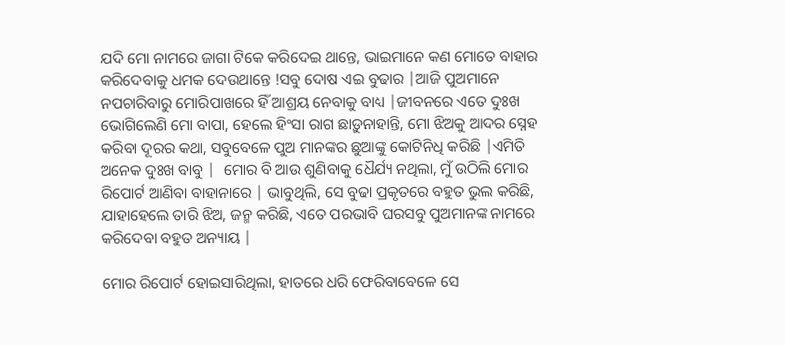ଯଦି ମୋ ନାମରେ ଜାଗା ଟିକେ କରିଦେଇ ଥାନ୍ତେ, ଭାଇମାନେ କଣ ମୋତେ ବାହାର କରିଦେବାକୁ ଧମକ ଦେଉଥାନ୍ତେ !ସବୁ ଦୋଷ ଏଇ ବୁଢାର |ଆଜି ପୁଅମାନେ ନପଚାରିବାରୁ ମୋରିପାଖରେ ହିଁ ଆଶ୍ରୟ ନେବାକୁ ବାଧ୍ୟ |ଜୀବନରେ ଏତେ ଦୁଃଖ ଭୋଗିଲେଣି ମୋ ବାପା, ହେଲେ ହିଂସା ରାଗ ଛାଡ଼ୁନାହାନ୍ତି, ମୋ ଝିଅକୁ ଆଦର ସ୍ନେହ କରିବା ଦୂରର କଥା, ସବୁବେଳେ ପୁଅ ମାନଙ୍କର ଛୁଆଙ୍କୁ କୋଟିନିଧି କରିଛି |ଏମିତି ଅନେକ ଦୁଃଖ ବାବୁ |  ମୋର ବି ଆଉ ଶୁଣିବାକୁ ଧୈର୍ଯ୍ୟ ନଥିଲା, ମୁଁ ଉଠିଲି ମୋର ରିପୋର୍ଟ ଆଣିବା ବାହାନାରେ | ଭାବୁଥିଲି, ସେ ବୁଢା ପ୍ରକୃତରେ ବହୁତ ଭୁଲ କରିଛି, ଯାହାହେଲେ ତାରି ଝିଅ, ଜନ୍ମ କରିଛି, ଏତେ ପରଭାବି ଘରସବୁ ପୁଅମାନଙ୍କ ନାମରେ କରିଦେବା ବହୁତ ଅନ୍ୟାୟ |

ମୋର ରିପୋର୍ଟ ହୋଇସାରିଥିଲା, ହାତରେ ଧରି ଫେରିବାବେଳେ ସେ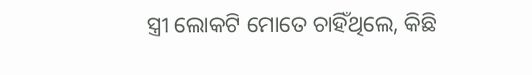ସ୍ତ୍ରୀ ଲୋକଟି ମୋତେ ଚାହିଁଥିଲେ, କିଛି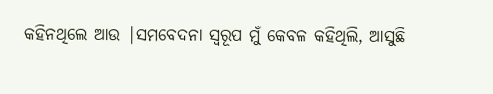କହିନଥିଲେ ଆଉ |ସମବେଦନା ସ୍ୱରୂପ ମୁଁ କେବଳ କହିଥିଲି, ଆସୁଛି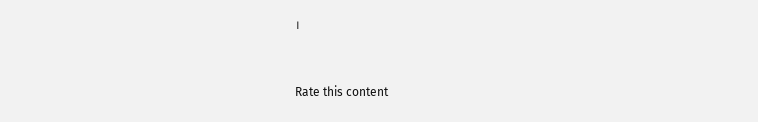।


Rate this content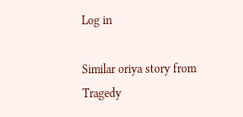Log in

Similar oriya story from Tragedy